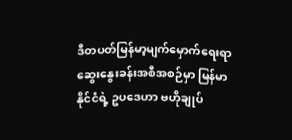ဒီတပတ်မြန်မာ့မျက်မှောက်ရေးရာ ဆွေးနွေးခန်းအစီအစဉ်မှာ မြန်မာနိုင်ငံရဲ့ ဥပဒေဟာ ဗဟိုချုပ်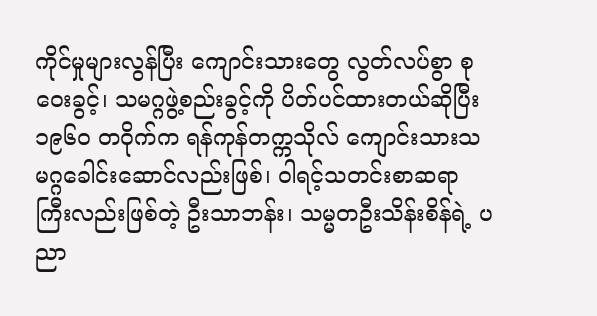ကိုင်မှုများလွန်ပြီး ကျောင်းသားတွေ လွတ်လပ်စွာ စုဝေးခွင့်၊ သမဂ္ဂဖွဲ့စည်းခွင့်ကို ပိတ်ပင်ထားတယ်ဆိုပြီး ၁၉၆၀ တဝိုက်က ရန်ကုန်တက္ကသိုလ် ကျောင်းသားသမဂ္ဂခေါင်းဆောင်လည်းဖြစ်၊ ဝါရင့်သတင်းစာဆရာကြီးလည်းဖြစ်တဲ့ ဦးသာဘန်း၊ သမ္မတဦးသိန်းစိန်ရဲ့ ပညာ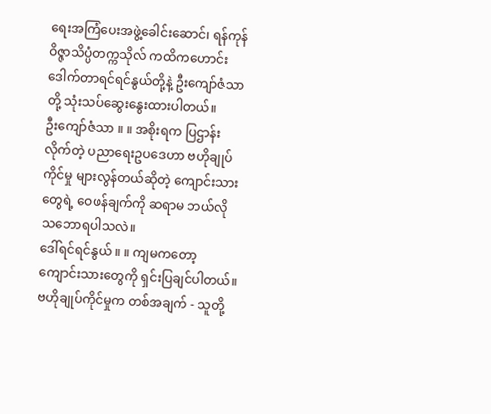ရေးအကြံပေးအဖွဲ့ခေါင်းဆောင်၊ ရန်ကုန်ဝိဇ္ဇာသိပ္ပံတက္ကသိုလ် ကထိကဟောင်း ဒေါက်တာရင်ရင်နွယ်တို့နဲ့ ဦးကျော်ဇံသာ တို့ သုံးသပ်ဆွေးနွေးထားပါတယ်။
ဦးကျော်ဇံသာ ။ ။ အစိုးရက ပြဌာန်းလိုက်တဲ့ ပညာရေးဥပဒေဟာ ဗဟိုချုပ်ကိုင်မှု များလွန်တယ်ဆိုတဲ့ ကျောင်းသားတွေရဲ့ ဝေဖန်ချက်ကို ဆရာမ ဘယ်လို သဘောရပါသလဲ။
ဒေါ်ရင်ရင်နွယ် ။ ။ ကျမကတော့ ကျောင်းသားတွေကို ရှင်းပြချင်ပါတယ်။ ဗဟိုချုပ်ကိုင်မှုက တစ်အချက် - သူတို့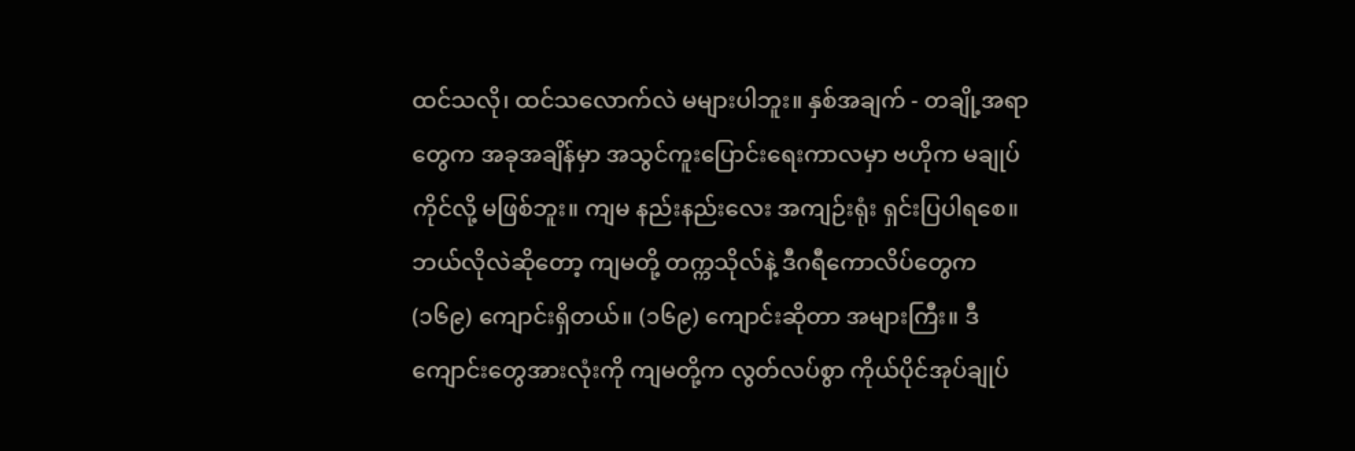ထင်သလို၊ ထင်သလောက်လဲ မများပါဘူး။ နှစ်အချက် - တချို့အရာတွေက အခုအချိန်မှာ အသွင်ကူးပြောင်းရေးကာလမှာ ဗဟိုက မချုပ်ကိုင်လို့ မဖြစ်ဘူး။ ကျမ နည်းနည်းလေး အကျဉ်းရုံး ရှင်းပြပါရစေ။ ဘယ်လိုလဲဆိုတော့ ကျမတို့ တက္ကသိုလ်နဲ့ ဒီဂရီကောလိပ်တွေက (၁၆၉) ကျောင်းရှိတယ်။ (၁၆၉) ကျောင်းဆိုတာ အများကြီး။ ဒီကျောင်းတွေအားလုံးကို ကျမတို့က လွတ်လပ်စွာ ကိုယ်ပိုင်အုပ်ချုပ်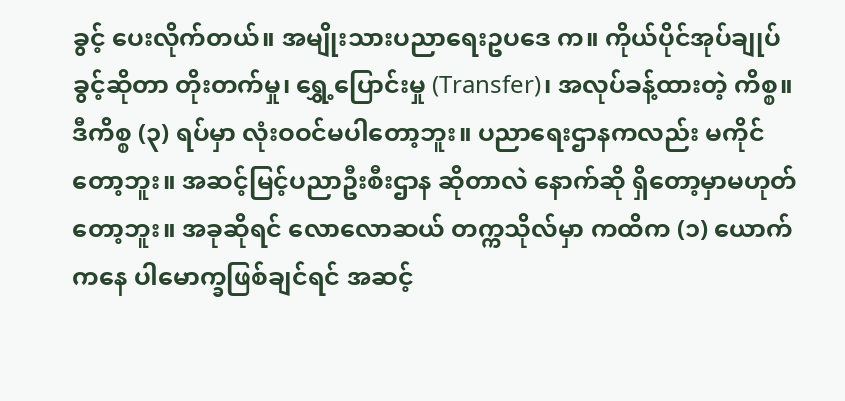ခွင့် ပေးလိုက်တယ်။ အမျိုးသားပညာရေးဥပဒေ က။ ကိုယ်ပိုင်အုပ်ချုပ်ခွင့်ဆိုတာ တိုးတက်မှု၊ ရွှေ့ပြောင်းမှု (Transfer)၊ အလုပ်ခန့်ထားတဲ့ ကိစ္စ။ ဒီကိစ္စ (၃) ရပ်မှာ လုံးဝဝင်မပါတော့ဘူး။ ပညာရေးဌာနကလည်း မကိုင်တော့ဘူး။ အဆင့်မြင့်ပညာဦးစီးဌာန ဆိုတာလဲ နောက်ဆို ရှိတော့မှာမဟုတ်တော့ဘူး။ အခုဆိုရင် လောလောဆယ် တက္ကသိုလ်မှာ ကထိက (၁) ယောက်ကနေ ပါမောက္ခဖြစ်ချင်ရင် အဆင့်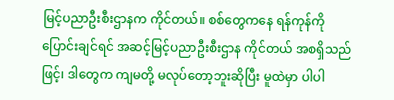မြင့်ပညာဦးစီးဌာနက ကိုင်တယ်။ စစ်တွေကနေ ရန်ကုန်ကို ပြောင်းချင်ရင် အဆင့်မြင့်ပညာဦးစီးဌာန ကိုင်တယ် အစရှိသည်ဖြင့်၊ ဒါတွေက ကျမတို့ မလုပ်တော့ဘူးဆိုပြီး မူထဲမှာ ပါပါ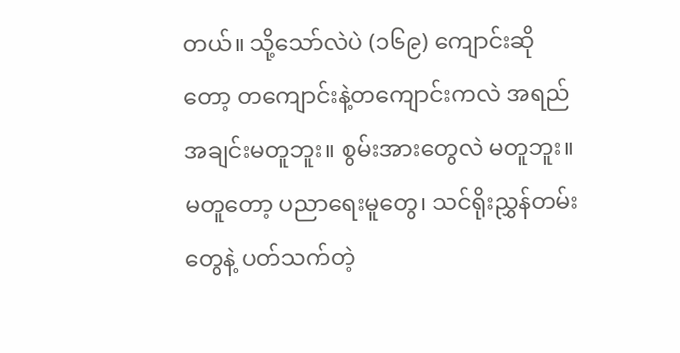တယ်။ သို့သော်လဲပဲ (၁၆၉) ကျောင်းဆိုတော့ တကျောင်းနဲ့တကျောင်းကလဲ အရည်အချင်းမတူဘူး။ စွမ်းအားတွေလဲ မတူဘူး။ မတူတော့ ပညာရေးမူတွေ၊ သင်ရိုးညွှန်တမ်းတွေနဲ့ ပတ်သက်တဲ့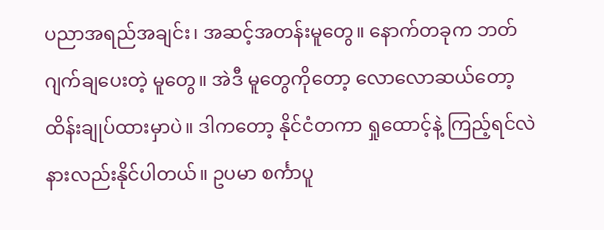ပညာအရည်အချင်း၊ အဆင့်အတန်းမူတွေ။ နောက်တခုက ဘတ်ဂျက်ချပေးတဲ့ မူတွေ။ အဲဒီ မူတွေကိုတော့ လောလောဆယ်တော့ ထိန်းချုပ်ထားမှာပဲ။ ဒါကတော့ နိုင်ငံတကာ ရှုထောင့်နဲ့ ကြည့်ရင်လဲ နားလည်းနိုင်ပါတယ်။ ဥပမာ စင်္ကာပူ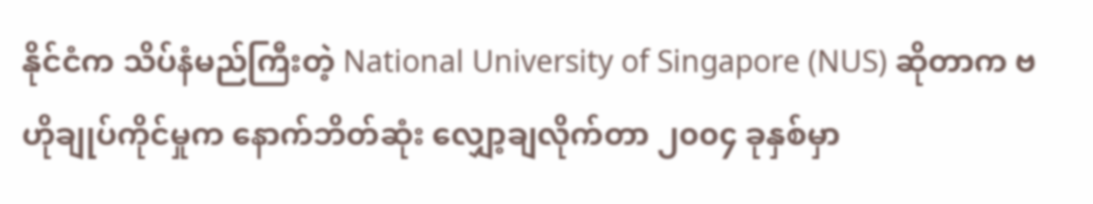နိုင်ငံက သိပ်နံမည်ကြီးတဲ့ National University of Singapore (NUS) ဆိုတာက ဗဟိုချုပ်ကိုင်မှုက နောက်ဘိတ်ဆုံး လျှော့ချလိုက်တာ ၂၀၀၄ ခုနှစ်မှာ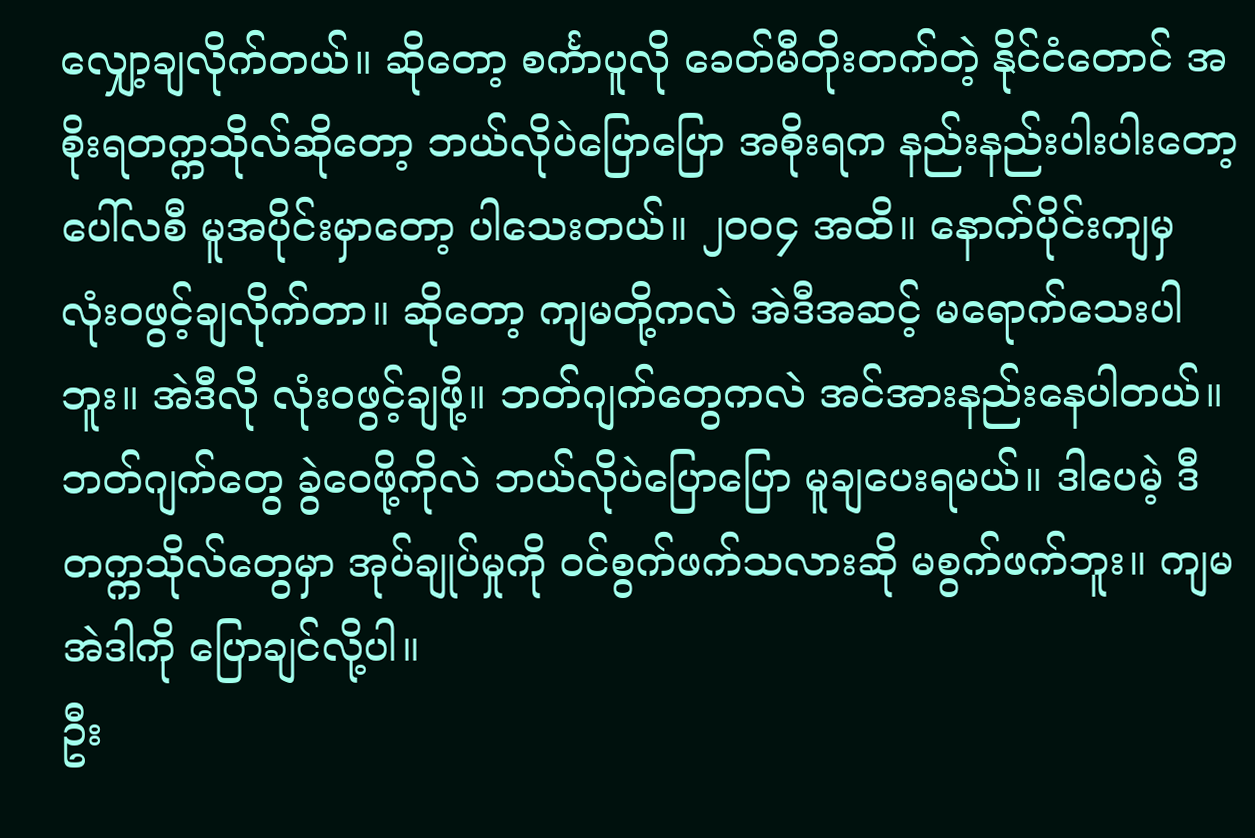လျှော့ချလိုက်တယ်။ ဆိုတော့ စင်္ကာပူလို ခေတ်မီတိုးတက်တဲ့ နိုင်ငံတောင် အစိုးရတက္ကသိုလ်ဆိုတော့ ဘယ်လိုပဲပြောပြော အစိုးရက နည်းနည်းပါးပါးတော့ ပေါ်လစီ မူအပိုင်းမှာတော့ ပါသေးတယ်။ ၂၀၀၄ အထိ။ နောက်ပိုင်းကျမှ လုံးဝဖွင့်ချလိုက်တာ။ ဆိုတော့ ကျမတို့ကလဲ အဲဒီအဆင့် မရောက်သေးပါဘူး။ အဲဒီလို လုံးဝဖွင့်ချဖို့။ ဘတ်ဂျက်တွေကလဲ အင်အားနည်းနေပါတယ်။ ဘတ်ဂျက်တွေ ခွဲဝေဖို့ကိုလဲ ဘယ်လိုပဲပြောပြော မူချပေးရမယ်။ ဒါပေမဲ့ ဒီတက္ကသိုလ်တွေမှာ အုပ်ချုပ်မှုကို ဝင်စွက်ဖက်သလားဆို မစွက်ဖက်ဘူး။ ကျမ အဲဒါကို ပြောချင်လို့ပါ။
ဦး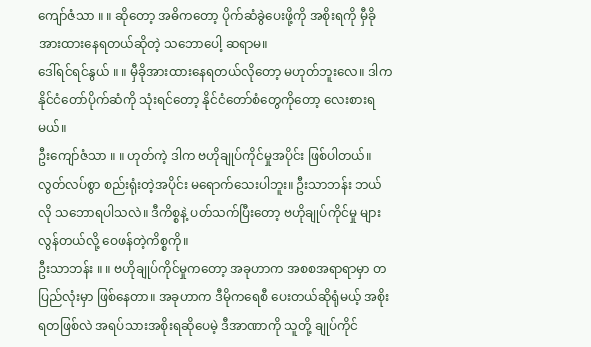ကျော်ဇံသာ ။ ။ ဆိုတော့ အဓိကတော့ ပိုက်ဆံခွဲပေးဖို့ကို အစိုးရကို မှီခိုအားထားနေရတယ်ဆိုတဲ့ သဘောပေါ့ ဆရာမ။
ဒေါ်ရင်ရင်နွယ် ။ ။ မှီခိုအားထားနေရတယ်လိုတော့ မဟုတ်ဘူးလေ။ ဒါက နိုင်ငံတော်ပိုက်ဆံကို သုံးရင်တော့ နိုင်ငံတော်စံတွေကိုတော့ လေးစားရမယ်။
ဦးကျော်ဇံသာ ။ ။ ဟုတ်ကဲ့ ဒါက ဗဟိုချုပ်ကိုင်မှုအပိုင်း ဖြစ်ပါတယ်။ လွတ်လပ်စွာ စည်းရုံးတဲ့အပိုင်း မရောက်သေးပါဘူး။ ဦးသာဘန်း ဘယ်လို သဘောရပါသလဲ။ ဒီကိစ္စနဲ့ ပတ်သက်ပြီးတော့ ဗဟိုချုပ်ကိုင်မှု များလွန်တယ်လို့ ဝေဖန်တဲ့ကိစ္စကို။
ဦးသာဘန်း ။ ။ ဗဟိုချုပ်ကိုင်မှုကတော့ အခုဟာက အစစအရာရာမှာ တပြည်လုံးမှာ ဖြစ်နေတာ။ အခုဟာက ဒီမိုကရေစီ ပေးတယ်ဆိုရုံမယ့် အစိုးရတဖြစ်လဲ အရပ်သားအစိုးရဆိုပေမဲ့ ဒီအာဏာကို သူတို့ ချုပ်ကိုင်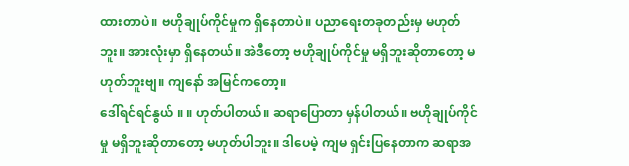ထားတာပဲ။ ဗဟိုချုပ်ကိုင်မှုက ရှိနေတာပဲ။ ပညာရေးတခုတည်းမှ မဟုတ်ဘူး။ အားလုံးမှာ ရှိနေတယ်။ အဲဒီတော့ ဗဟိုချုပ်ကိုင်မှု မရှိဘူးဆိုတာတော့ မဟုတ်ဘူးဗျ။ ကျနော် အမြင်ကတော့။
ဒေါ်ရင်ရင်နွယ် ။ ။ ဟုတ်ပါတယ်။ ဆရာပြောတာ မှန်ပါတယ်။ ဗဟိုချုပ်ကိုင်မှု မရှိဘူးဆိုတာတော့ မဟုတ်ပါဘူး။ ဒါပေမဲ့ ကျမ ရှင်းပြနေတာက ဆရာအ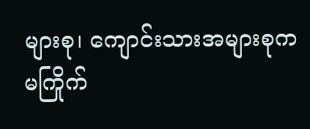များစု၊ ကျောင်းသားအများစုက မကြိုက်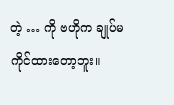တဲ့ … ကို ဗဟိုက ချုပ်မကိုင်ထားတော့ဘူး။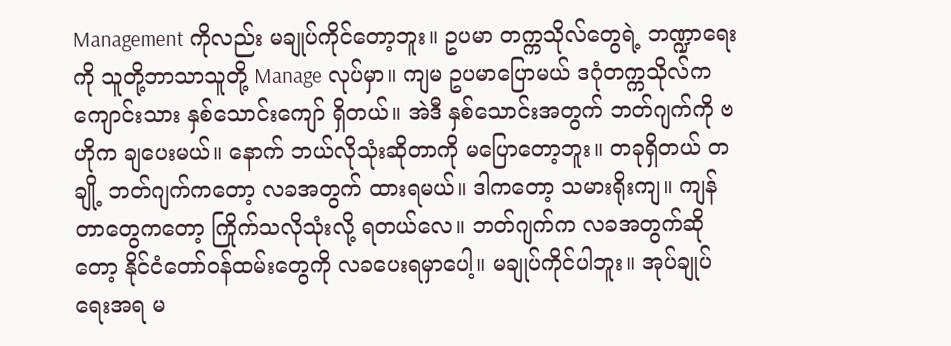Management ကိုလည်း မချုပ်ကိုင်တော့ဘူး။ ဥပမာ တက္ကသိုလ်တွေရဲ့ ဘဏ္ဍာရေးကို သူတို့ဘာသာသူတို့ Manage လုပ်မှာ။ ကျမ ဥပမာပြောမယ် ဒဂုံတက္ကသိုလ်က ကျောင်းသား နှစ်သောင်းကျော် ရှိတယ်။ အဲဒီ နှစ်သောင်းအတွက် ဘတ်ဂျက်ကို ဗဟိုက ချပေးမယ်။ နောက် ဘယ်လိုသုံးဆိုတာကို မပြောတော့ဘူး။ တခုရှိတယ် တချို့ ဘတ်ဂျက်ကတော့ လခအတွက် ထားရမယ်။ ဒါကတော့ သမားရိုးကျ။ ကျန်တာတွေကတော့ ကြိုက်သလိုသုံးလို့ ရတယ်လေ။ ဘတ်ဂျက်က လခအတွက်ဆိုတော့ နိုင်ငံတော်ဝန်ထမ်းတွေကို လခပေးရမှာပေါ့။ မချုပ်ကိုင်ပါဘူး။ အုပ်ချုပ်ရေးအရ မ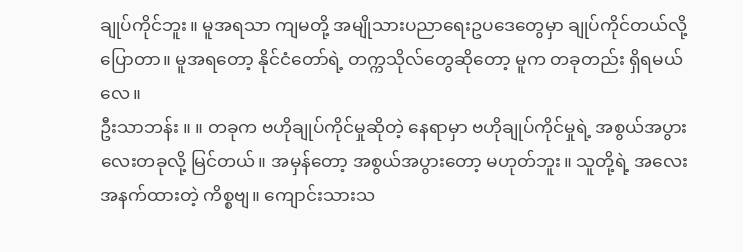ချုပ်ကိုင်ဘူး။ မူအရသာ ကျမတို့ အမျိုသားပညာရေးဥပဒေတွေမှာ ချုပ်ကိုင်တယ်လို့ ပြောတာ။ မူအရတော့ နိုင်ငံတော်ရဲ့ တက္ကသိုလ်တွေဆိုတော့ မူက တခုတည်း ရှိရမယ်လေ။
ဦးသာဘန်း ။ ။ တခုက ဗဟိုချုပ်ကိုင်မှုဆိုတဲ့ နေရာမှာ ဗဟိုချုပ်ကိုင်မှုရဲ့ အစွယ်အပွားလေးတခုလို့ မြင်တယ်။ အမှန်တော့ အစွယ်အပွားတော့ မဟုတ်ဘူး။ သူတို့ရဲ့ အလေးအနက်ထားတဲ့ ကိစ္စဗျ။ ကျောင်းသားသ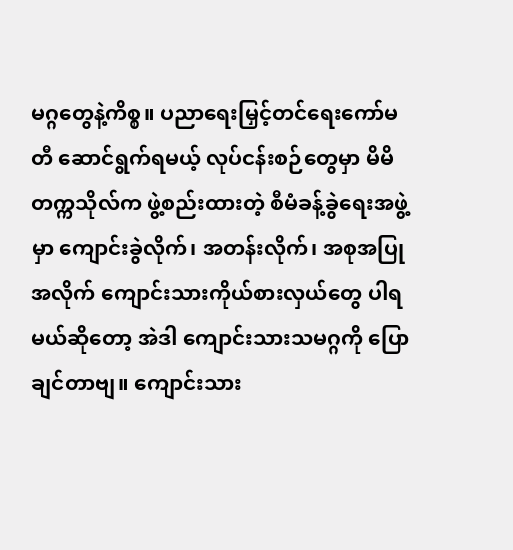မဂ္ဂတွေနဲ့ကိစ္စ။ ပညာရေးမြှင့်တင်ရေးကော်မတီ ဆောင်ရွက်ရမယ့် လုပ်ငန်းစဉ်တွေမှာ မိမိတက္ကသိုလ်က ဖွဲ့စည်းထားတဲ့ စီမံခန့်ခွဲရေးအဖွဲ့မှာ ကျောင်းခွဲလိုက်၊ အတန်းလိုက်၊ အစုအပြုအလိုက် ကျောင်းသားကိုယ်စားလှယ်တွေ ပါရမယ်ဆိုတော့ အဲဒါ ကျောင်းသားသမဂ္ဂကို ပြောချင်တာဗျ။ ကျောင်းသား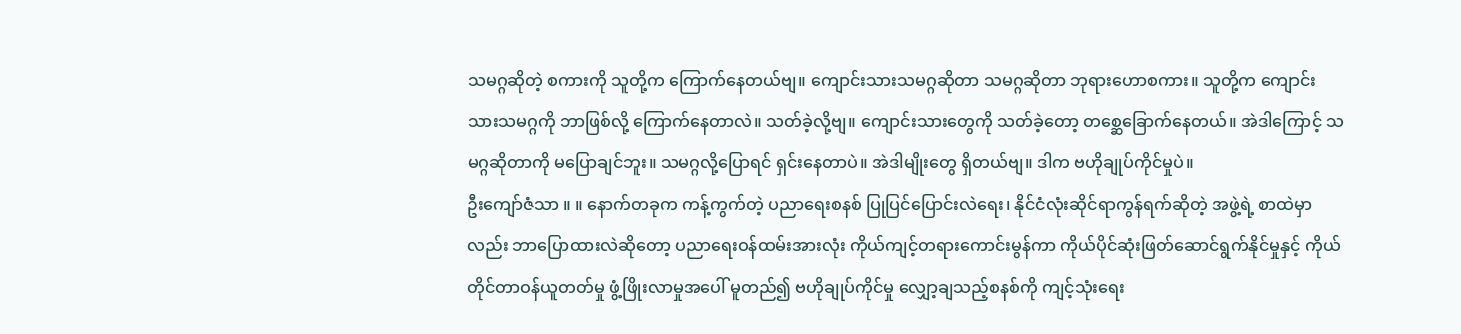သမဂ္ဂဆိုတဲ့ စကားကို သူတို့က ကြောက်နေတယ်ဗျ။ ကျောင်းသားသမဂ္ဂဆိုတာ သမဂ္ဂဆိုတာ ဘုရားဟောစကား။ သူတို့က ကျောင်းသားသမဂ္ဂကို ဘာဖြစ်လို့ ကြောက်နေတာလဲ။ သတ်ခဲ့လို့ဗျ။ ကျောင်းသားတွေကို သတ်ခဲ့တော့ တစ္ဆေခြောက်နေတယ်။ အဲဒါကြောင့် သမဂ္ဂဆိုတာကို မပြောချင်ဘူး။ သမဂ္ဂလို့ပြောရင် ရှင်းနေတာပဲ။ အဲဒါမျိုးတွေ ရှိတယ်ဗျ။ ဒါက ဗဟိုချုပ်ကိုင်မှုပဲ။
ဦးကျော်ဇံသာ ။ ။ နောက်တခုက ကန့်ကွက်တဲ့ ပညာရေးစနစ် ပြုပြင်ပြောင်းလဲရေး၊ နိုင်ငံလုံးဆိုင်ရာကွန်ရက်ဆိုတဲ့ အဖွဲ့ရဲ့ စာထဲမှာလည်း ဘာပြောထားလဲဆိုတော့ ပညာရေးဝန်ထမ်းအားလုံး ကိုယ်ကျင့်တရားကောင်းမွန်ကာ ကိုယ်ပိုင်ဆုံးဖြတ်ဆောင်ရွက်နိုင်မှုနှင့် ကိုယ်တိုင်တာဝန်ယူတတ်မှု ဖွံ့ဖြိုးလာမှုအပေါ် မူတည်၍ ဗဟိုချုပ်ကိုင်မှု လျှော့ချသည့်စနစ်ကို ကျင့်သုံးရေး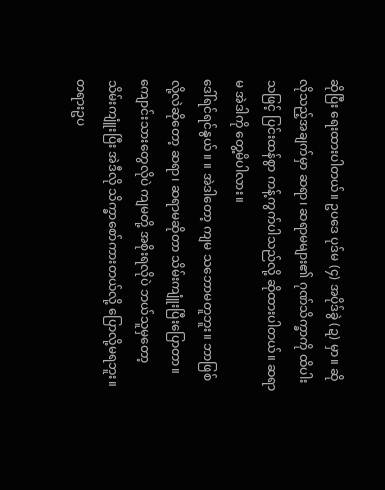ဆိုပြီး ရေးထားပါတယ်။ ဥပဒေ ပုဒ်မ (၄) အပိုဒ်ခွဲ (ဍ) မှာ။ ဆိုလိုသည့်အချက်မှာ ဆရာ၊ ဆရာမများ၏ ဂုဏ်သိက္ခာကို ထိပါးသဖြင့် ပြင်းထန်စွာ ကန့်ကွက်ပါသည်လို့ ဆိုထားပါတယ်။ ဆရာမ အဲဒါကို တွေ့မိပါလား။
ဒေါ်ရင်ရင်နွယ် ။ ။ အဲဒါတော့ ကျမ သဘောမတူဘူး။ ဘာဖြစ်လို့လဲဆိုတော့ ဆရာ၊ ဆရာမဆိုတာ သိမ်းကျူံးပြီးပြောတာ။ ကျောင်းသားတွေလိုပဲ ကျမတို့ အစိုးရလိုပဲ ဘယ်သူမှတော့ သိမ်းကျူံးပြီး အဲဒီလို သိက္ခာစော်ကားတယ်လို့ ပြောလို့မရဘူး။ တရားဥပ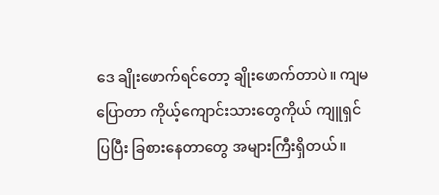ဒေ ချိုးဖောက်ရင်တော့ ချိုးဖောက်တာပဲ။ ကျမပြောတာ ကိုယ့်ကျောင်းသားတွေကိုယ် ကျူရှင်ပြပြီး ခြစားနေတာတွေ အများကြီးရှိတယ်။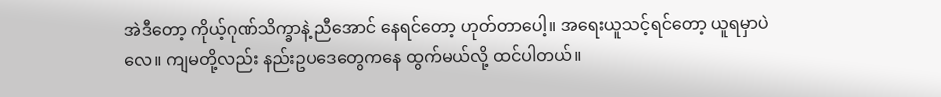အဲဒီတော့ ကိုယ့်ဂုဏ်သိက္ခာနဲ့ ညီအောင် နေရင်တော့ ဟုတ်တာပေါ့။ အရေးယူသင့်ရင်တော့ ယူရမှာပဲလေ။ ကျမတို့လည်း နည်းဥပဒေတွေကနေ ထွက်မယ်လို့ ထင်ပါတယ်။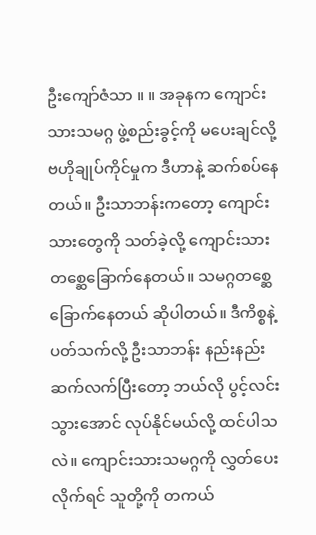ဦးကျော်ဇံသာ ။ ။ အခုနက ကျောင်းသားသမဂ္ဂ ဖွဲ့စည်းခွင့်ကို မပေးချင်လို့ ဗဟိုချုပ်ကိုင်မှုက ဒီဟာနဲ့ ဆက်စပ်နေတယ်။ ဦးသာဘန်းကတော့ ကျောင်းသားတွေကို သတ်ခဲ့လို့ ကျောင်းသားတစ္ဆေခြောက်နေတယ်။ သမဂ္ဂတစ္ဆေခြောက်နေတယ် ဆိုပါတယ်။ ဒီကိစ္စနဲ့ ပတ်သက်လို့ ဦးသာဘန်း နည်းနည်းဆက်လက်ပြီးတော့ ဘယ်လို ပွင့်လင်းသွားအောင် လုပ်နိုင်မယ်လို့ ထင်ပါသလဲ။ ကျောင်းသားသမဂ္ဂကို လွှတ်ပေးလိုက်ရင် သူတို့ကို တကယ်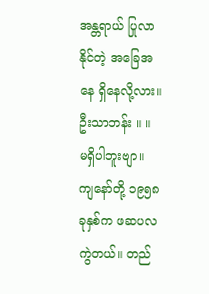အန္တရာယ် ပြုလာနိုင်တဲ့ အခြေအနေ ရှိနေလို့လား။
ဦးသာဘန်း ။ ။ မရှိပါဘူးဗျာ။ ကျနော်တို့ ၁၉၅၈ ခုနှစ်က ဖဆပလ ကွဲတယ်။ တည်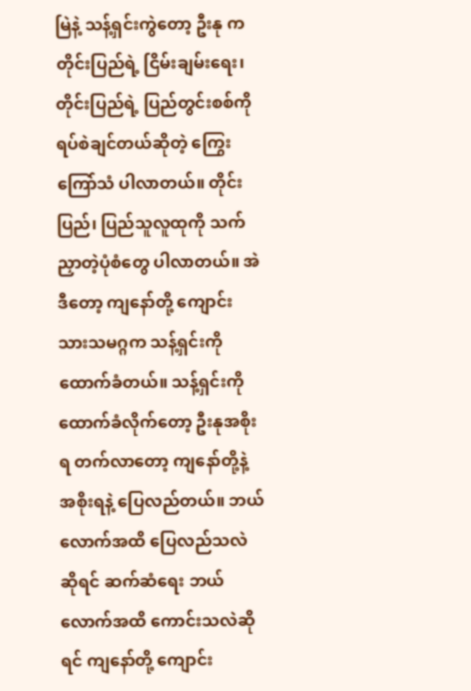မြဲနဲ့ သန့်ရှင်းကွဲတော့ ဦးနု က တိုင်းပြည်ရဲ့ ငြိမ်းချမ်းရေး၊ တိုင်းပြည်ရဲ့ ပြည်တွင်းစစ်ကို ရပ်စဲချင်တယ်ဆိုတဲ့ ကြွေးကြော်သံ ပါလာတယ်။ တိုင်းပြည်၊ ပြည်သူလူထုကို သက်ညှာတဲ့ပုံစံတွေ ပါလာတယ်။ အဲဒီတော့ ကျနော်တို့ ကျောင်းသားသမဂ္ဂက သန့်ရှင်းကို ထောက်ခံတယ်။ သန့်ရှင်းကို ထောက်ခံလိုက်တော့ ဦးနုအစိုးရ တက်လာတော့ ကျနော်တို့နဲ့ အစိုးရနဲ့ ပြေလည်တယ်။ ဘယ်လောက်အထိ ပြေလည်သလဲဆိုရင် ဆက်ဆံရေး ဘယ်လောက်အထိ ကောင်းသလဲဆိုရင် ကျနော်တို့ ကျောင်း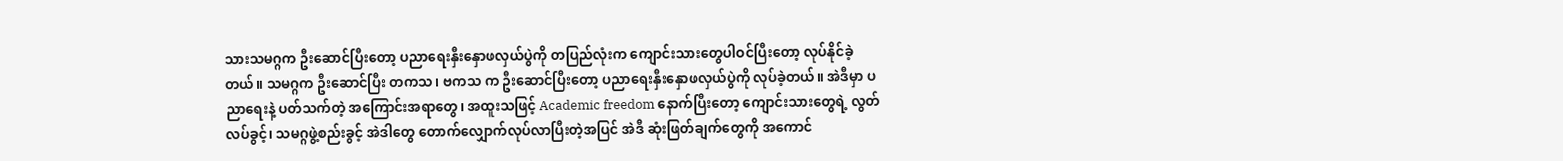သားသမဂ္ဂက ဦးဆောင်ပြီးတော့ ပညာရေးနှီးနှောဖလှယ်ပွဲကို တပြည်လုံးက ကျောင်းသားတွေပါဝင်ပြီးတော့ လုပ်နိုင်ခဲ့တယ်။ သမဂ္ဂက ဦးဆောင်ပြီး တကသ၊ ဗကသ က ဦးဆောင်ပြီးတော့ ပညာရေးနှီးနှောဖလှယ်ပွဲကို လုပ်ခဲ့တယ်။ အဲဒီမှာ ပညာရေးနဲ့ ပတ်သက်တဲ့ အကြောင်းအရာတွေ၊ အထူးသဖြင့် Academic freedom နောက်ပြီးတော့ ကျောင်းသားတွေရဲ့ လွတ်လပ်ခွင့်၊ သမဂ္ဂဖွဲ့စည်းခွင့် အဲဒါတွေ တောက်လျှောက်လုပ်လာပြီးတဲ့အပြင် အဲဒီ ဆုံးဖြတ်ချက်တွေကို အကောင်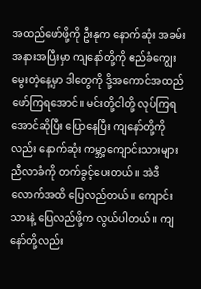အထည်ဖော်ဖို့ကို ဦးနုက နောက်ဆုံး အခမ်းအနားအပြီးမှာ ကျနော်တို့ကို ဧည်ခံကျွေးမွေးတဲ့နေ့မှာ ဒါတွေကို ဒို့အကောင်အထည်ဖော်ကြရအောင်။ မင်းတို့ငါတို့ လုပ်ကြရအောင်ဆိုပြီး ပြောနေပြီး ကျနော်တို့ကိုလည်း နောက်ဆုံး ကမ္ဘာ့ကျောင်းသားများ ညီလာခံကို တက်ခွင့်ပေးတယ်။ အဲဒီလောက်အထိ ပြေလည်တယ်။ ကျောင်းသားနဲ့ ပြေလည်ဖို့က လွယ်ပါတယ်။ ကျနော်တို့လည်း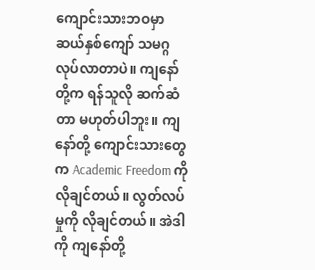ကျောင်းသားဘဝမှာ ဆယ်နှစ်ကျော် သမဂ္ဂ လုပ်လာတာပဲ။ ကျနော်တို့က ရန်သူလို ဆက်ဆံတာ မဟုတ်ပါဘူး။ ကျနော်တို့ ကျောင်းသားတွေက Academic Freedom ကို လိုချင်တယ်။ လွတ်လပ်မှုကို လိုချင်တယ်။ အဲဒါကို ကျနော်တို့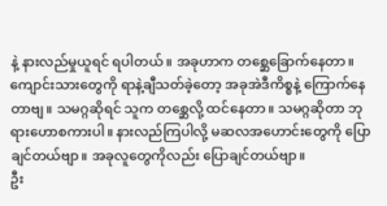နဲ့ နားလည်မှုယူရင် ရပါတယ်။ အခုဟာက တစ္ဆေခြောက်နေတာ။ ကျောင်းသားတွေကို ရာနဲ့ချီသတ်ခဲ့တော့ အခုအဲဒီကိစ္စနဲ့ ကြောက်နေတာဗျ။ သမဂ္ဂဆိုရင် သူက တစ္ဆေလို့ ထင်နေတာ။ သမဂ္ဂဆိုတာ ဘုရားဟောစကားပါ။ နားလည်ကြပါလို့ မဆလအဟောင်းတွေကို ပြောချင်တယ်ဗျာ။ အခုလူတွေကိုလည်း ပြောချင်တယ်ဗျာ။
ဦး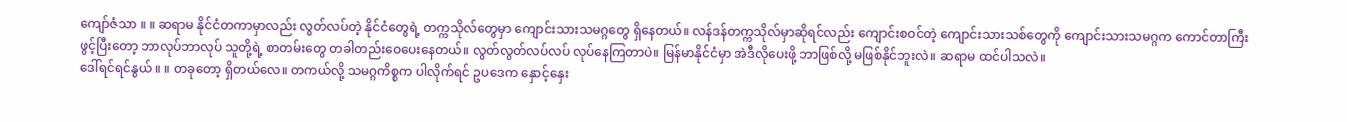ကျော်ဇံသာ ။ ။ ဆရာမ နိုင်ငံတကာမှာလည်း လွတ်လပ်တဲ့ နိုင်ငံတွေရဲ့ တက္ကသိုလ်တွေမှာ ကျောင်းသားသမဂ္ဂတွေ ရှိနေတယ်။ လန်ဒန်တက္ကသိုလ်မှာဆိုရင်လည်း ကျောင်းစဝင်တဲ့ ကျောင်းသားသစ်တွေကို ကျောင်းသားသမဂ္ဂက ကောင်တာကြီးဖွင့်ပြီးတော့ ဘာလုပ်ဘာလုပ် သူတို့ရဲ့ စာတမ်းတွေ တခါတည်းဝေပေးနေတယ်။ လွတ်လွတ်လပ်လပ် လုပ်နေကြတာပဲ။ မြန်မာနိုင်ငံမှာ အဲဒီလိုပေးဖို့ ဘာဖြစ်လို့ မဖြစ်နိုင်ဘူးလဲ။ ဆရာမ ထင်ပါသလဲ။
ဒေါ်ရင်ရင်နွယ် ။ ။ တခုတော့ ရှိတယ်လေ။ တကယ်လို့ သမဂ္ဂကိစ္စက ပါလိုက်ရင် ဥပဒေက နှောင့်နှေး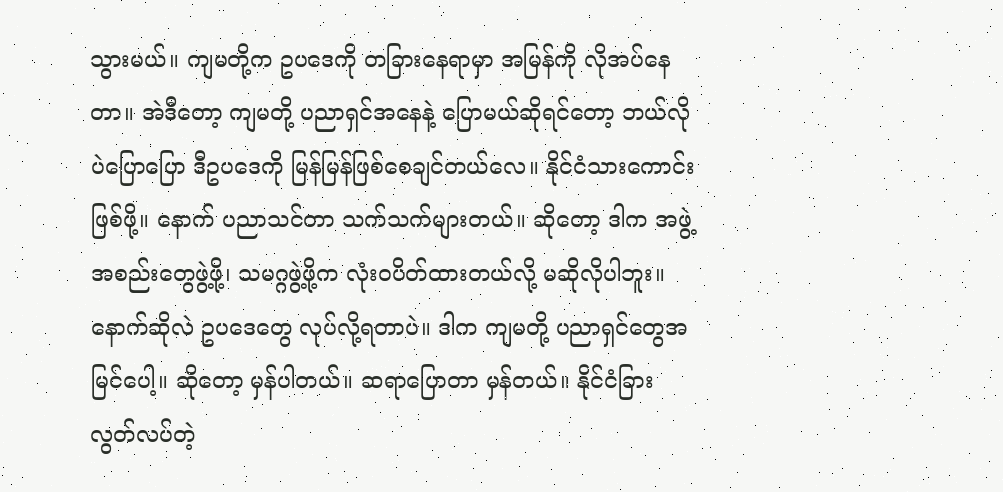သွားမယ်။ ကျမတို့က ဥပဒေကို တခြားနေရာမှာ အမြန်ကို လိုအပ်နေတာ။ အဲဒီတော့ ကျမတို့ ပညာရှင်အနေနဲ့ ပြောမယ်ဆိုရင်တော့ ဘယ်လိုပဲပြောပြော ဒီဥပဒေကို မြန်မြန်ဖြစ်စေချင်တယ်လေ။ နိုင်ငံသားကောင်းဖြစ်ဖို့။ နောက် ပညာသင်တာ သက်သက်များတယ်။ ဆိုတော့ ဒါက အဖွဲ့အစည်းတွေဖွဲ့ဖို့၊ သမဂ္ဂဖွဲ့ဖို့က လုံးဝပိတ်ထားတယ်လို့ မဆိုလိုပါဘူး။ နောက်ဆိုလဲ ဥပဒေတွေ လုပ်လို့ရတာပဲ။ ဒါက ကျမတို့ ပညာရှင်တွေအမြင်ပေါ့။ ဆိုတော့ မှန်ပါတယ်။ ဆရာပြောတာ မှန်တယ်။ နိုင်ငံခြား လွတ်လပ်တဲ့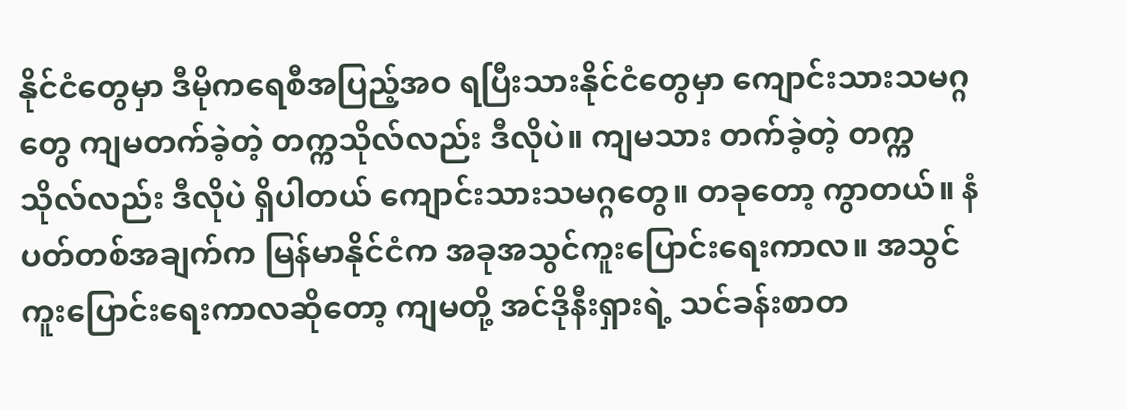နိုင်ငံတွေမှာ ဒီမိုကရေစီအပြည့်အဝ ရပြီးသားနိုင်ငံတွေမှာ ကျောင်းသားသမဂ္ဂတွေ ကျမတက်ခဲ့တဲ့ တက္ကသိုလ်လည်း ဒီလိုပဲ။ ကျမသား တက်ခဲ့တဲ့ တက္ကသိုလ်လည်း ဒီလိုပဲ ရှိပါတယ် ကျောင်းသားသမဂ္ဂတွေ။ တခုတော့ ကွာတယ်။ နံပတ်တစ်အချက်က မြန်မာနိုင်ငံက အခုအသွင်ကူးပြောင်းရေးကာလ။ အသွင်ကူးပြောင်းရေးကာလဆိုတော့ ကျမတို့ အင်ဒိုနီးရှားရဲ့ သင်ခန်းစာတ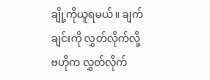ချို့ကိုယူရမယ်။ ချက်ချင်းကို လွှတ်လိုက်လို့ ဗဟိုက လွှတ်လိုက်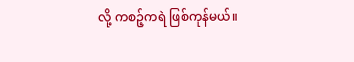လို့ ကစဉ့်ကရဲ ဖြစ်ကုန်မယ်။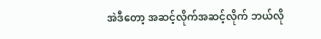အဲဒီတော့ အဆင့်လိုက်အဆင့်လိုက် ဘယ်လို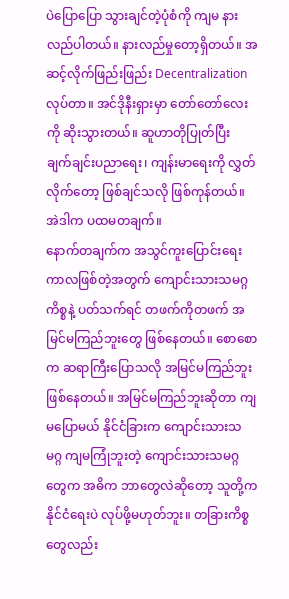ပဲပြောပြော သွားချင်တဲ့ပုံစံကို ကျမ နားလည်ပါတယ်။ နားလည်မှုတော့ရှိတယ်။ အဆင့်လိုက်ဖြည်းဖြည်း Decentralization လုပ်တာ။ အင်ဒိုနီးရှားမှာ တော်တော်လေးကို ဆိုးသွားတယ်။ ဆူဟာတိုပြုတ်ပြီး ချက်ချင်းပညာရေး၊ ကျန်းမာရေးကို လွှတ်လိုက်တော့ ဖြစ်ချင်သလို ဖြစ်ကုန်တယ်။ အဲဒါက ပထမတချက်။
နောက်တချက်က အသွင်ကူးပြောင်းရေးကာလဖြစ်တဲ့အတွက် ကျောင်းသားသမဂ္ဂကိစ္စနဲ့ ပတ်သက်ရင် တဖက်ကိုတဖက် အမြင်မကြည်ဘူးတွေ ဖြစ်နေတယ်။ စောစောက ဆရာကြီးပြောသလို အမြင်မကြည်ဘူး ဖြစ်နေတယ်။ အမြင်မကြည်ဘူးဆိုတာ ကျမပြောမယ် နိုင်ငံခြားက ကျောင်းသားသမဂ္ဂ ကျမကြုံဘူးတဲ့ ကျောင်းသားသမဂ္ဂတွေက အဓိက ဘာတွေလဲဆိုတော့ သူတို့က နိုင်ငံရေးပဲ လုပ်ဖို့မဟုတ်ဘူး။ တခြားကိစ္စတွေလည်း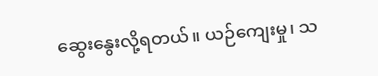ဆွေးနွေးလို့ရတယ်။ ယဉ်ကျေးမှု၊ သ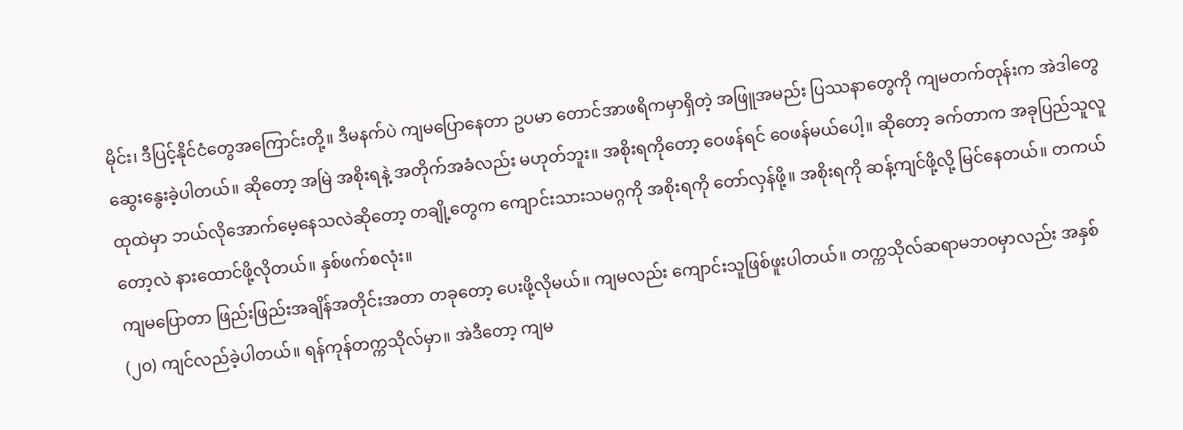မိုင်း၊ ဒီပြင့်နိုင်ငံတွေအကြောင်းတို့။ ဒီမနက်ပဲ ကျမပြောနေတာ ဥပမာ တောင်အာဖရိကမှာရှိတဲ့ အဖြူအမည်း ပြဿနာတွေကို ကျမတက်တုန်းက အဲဒါတွေ ဆွေးနွေးခဲ့ပါတယ်။ ဆိုတော့ အမြဲ အစိုးရနဲ့ အတိုက်အခံလည်း မဟုတ်ဘူး။ အစိုးရကိုတော့ ဝေဖန်ရင် ဝေဖန်မယ်ပေါ့။ ဆိုတော့ ခက်တာက အခုပြည်သူလူထုထဲမှာ ဘယ်လိုအောက်မေ့နေသလဲဆိုတော့ တချို့တွေက ကျောင်းသားသမဂ္ဂကို အစိုးရကို တော်လှန်ဖို့။ အစိုးရကို ဆန့်ကျင်ဖို့လို့ မြင်နေတယ်။ တကယ်တော့လဲ နားထောင်ဖို့လိုတယ်။ နှစ်ဖက်စလုံး။
ကျမပြောတာ ဖြည်းဖြည်းအချိန်အတိုင်းအတာ တခုတော့ ပေးဖို့လိုမယ်။ ကျမလည်း ကျောင်းသူဖြစ်ဖူးပါတယ်။ တက္ကသိုလ်ဆရာမဘဝမှာလည်း အနှစ် (၂၀) ကျင်လည်ခဲ့ပါတယ်။ ရန်ကုန်တက္ကသိုလ်မှာ။ အဲဒီတော့ ကျမ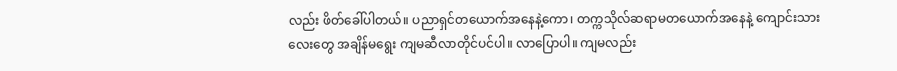လည်း ဖိတ်ခေါ်ပါတယ်။ ပညာရှင်တယောက်အနေနဲ့ကော၊ တက္ကသိုလ်ဆရာမတယောက်အနေနဲ့ ကျောင်းသားလေးတွေ အချိန်မရွေး ကျမဆီလာတိုင်ပင်ပါ။ လာပြောပါ။ ကျမလည်း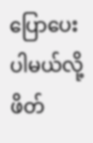ပြောပေးပါမယ်လို့ ဖိတ်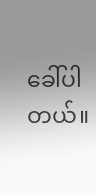ခေါ်ပါတယ်။